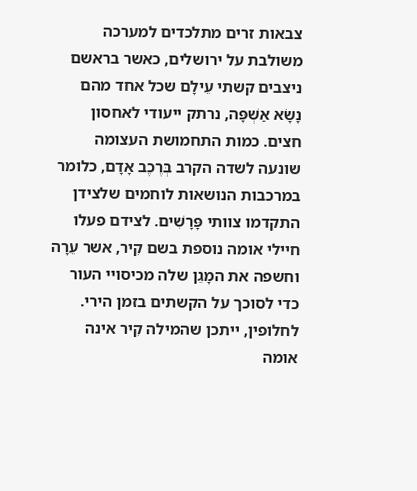צבאות זרים מתלכדים למערכה משולבת על ירושלים, כאשר בראשם ניצבים קשתי עֵילָם שכל אחד מהם נָשָׂא אַשְׁפָּה, נרתק ייעודי לאחסון חצים. כמות התחמושת העצומה שונעה לשדה הקרב בְּרֶכֶב אָדָם, כלומר במרכבות הנושאות לוחמים שלצידן התקדמו צוותי פָּרָשִׁים. לצידם פעלו חיילי אומה נוספת בשם קִיר, אשר עֵרָה וחשפה את המָגֵן שלה מכיסויי העור כדי לסוכך על הקשתים בזמן הירי. לחלופין, ייתכן שהמילה קִיר אינה אומה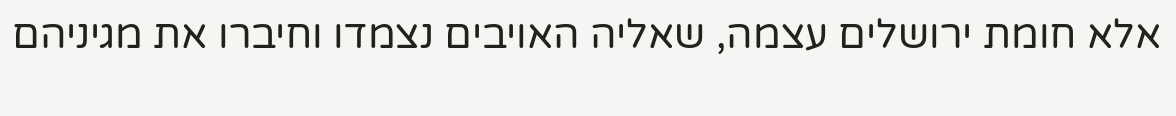אלא חומת ירושלים עצמה, שאליה האויבים נצמדו וחיברו את מגיניהם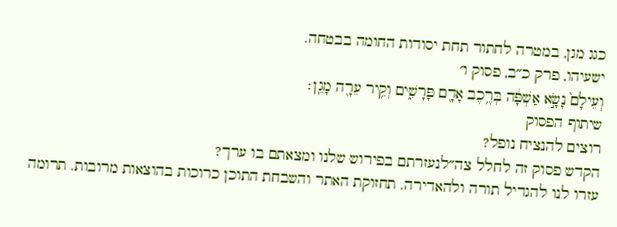כגג מגן, במטרה לחתור תחת יסודות החומה בבטחה.
ישעיהו, פרק כ״ב, פסוק ו׳
וְעֵילָם֙ נָשָׂ֣א אַשְׁפָּ֔ה בְּרֶ֥כֶב אָדָ֖ם פָּרָשִׁ֑ים וְקִ֥יר עֵרָ֖ה מָגֵֽן׃
שיתוף הפסוק
רוצים להנציח נופל?
הקדש פסוק זה לחלל צה״לנעזרתם בפירוש שלנו ומצאתם בו ערך?
עזרו לנו להגדיל תורה ולהאדירה. תחזוקת האתר והשבחת התוכן כרוכות בהוצאות מרובות. תרומה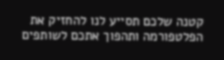קטנה שלכם תסייע לנו להחזיק את הפלטפורמה ותהפוך אתכם לשותפים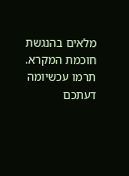מלאים בהנגשת חוכמת המקרא.
תרמו עכשיומה דעתכם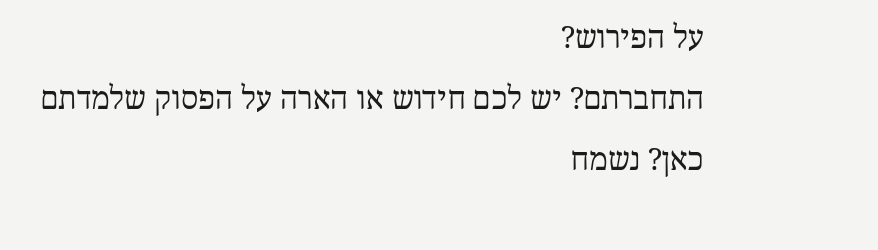על הפירוש?
התחברתם? יש לכם חידוש או הארה על הפסוק שלמדתם כאן? נשמח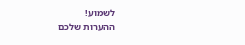לשמוע!
ההערות שלכם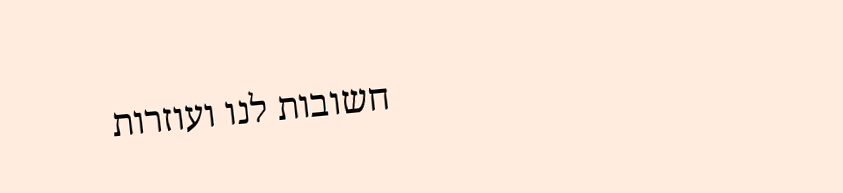חשובות לנו ועוזרות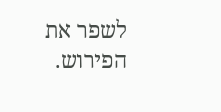לשפר את הפירוש.